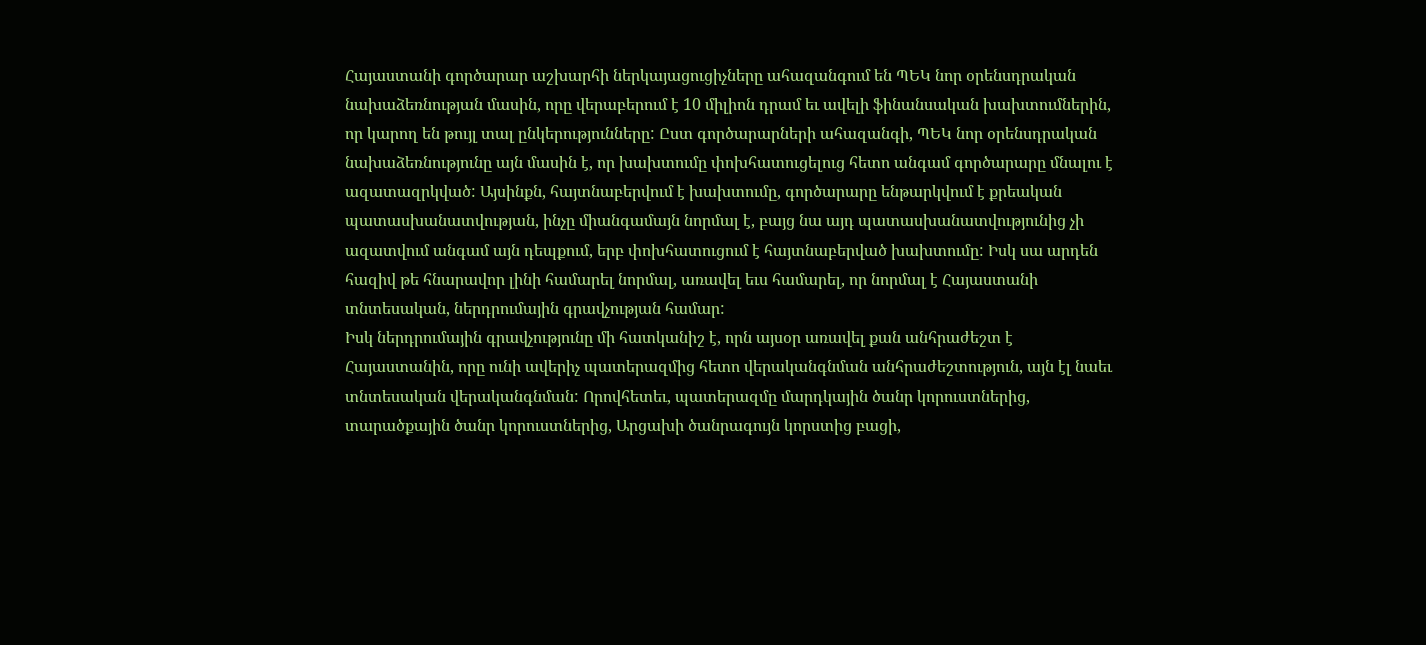Հայաստանի գործարար աշխարհի ներկայացուցիչները ահազանգում են ՊԵԿ նոր օրենսդրական նախաձեռնության մասին, որը վերաբերում է 10 միլիոն դրամ եւ ավելի ֆինանսական խախտումներին, որ կարող են թույլ տալ ընկերությունները: Ըստ գործարարների ահազանգի, ՊԵԿ նոր օրենսդրական նախաձեռնությունը այն մասին է, որ խախտումը փոխհատուցելուց հետո անգամ գործարարը մնալու է ազատազրկված: Այսինքն, հայտնաբերվում է խախտումը, գործարարը ենթարկվում է քրեական պատասխանատվության, ինչը միանգամայն նորմալ է, բայց նա այդ պատասխանատվությունից չի ազատվում անգամ այն դեպքում, երբ փոխհատուցում է հայտնաբերված խախտումը: Իսկ սա արդեն հազիվ թե հնարավոր լինի համարել նորմալ, առավել եւս համարել, որ նորմալ է Հայաստանի տնտեսական, ներդրումային գրավչության համար:
Իսկ ներդրումային գրավչությունը մի հատկանիշ է, որն այսօր առավել քան անհրաժեշտ է Հայաստանին, որը ունի ավերիչ պատերազմից հետո վերականգնման անհրաժեշտություն, այն էլ նաեւ տնտեսական վերականգնման: Որովհետեւ, պատերազմը մարդկային ծանր կորուստներից, տարածքային ծանր կորուստներից, Արցախի ծանրագույն կորստից բացի,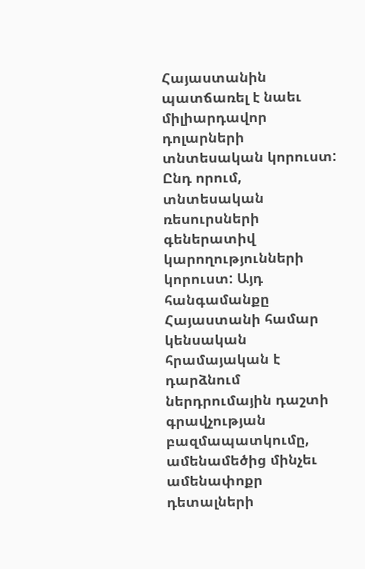Հայաստանին պատճառել է նաեւ միլիարդավոր դոլարների տնտեսական կորուստ: Ընդ որում, տնտեսական ռեսուրսների գեներատիվ կարողությունների կորուստ: Այդ հանգամանքը Հայաստանի համար կենսական հրամայական է դարձնում ներդրումային դաշտի գրավչության բազմապատկումը, ամենամեծից մինչեւ ամենափոքր դետալների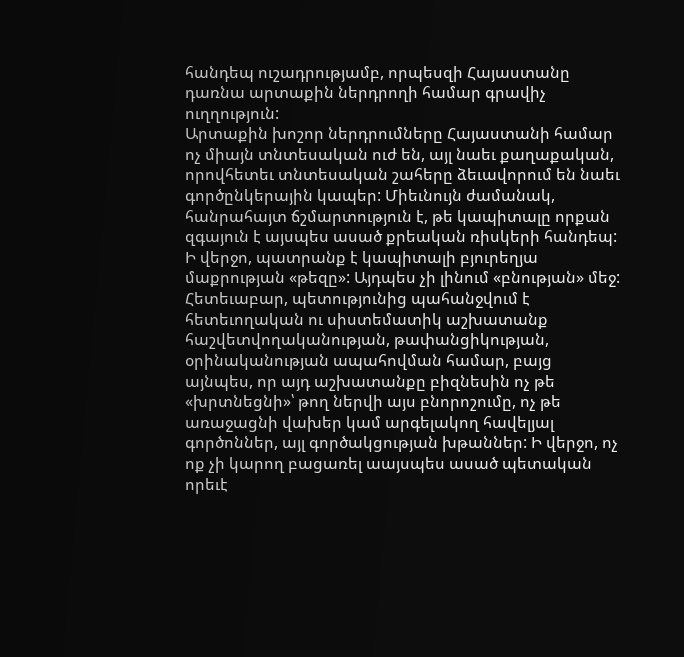հանդեպ ուշադրությամբ, որպեսզի Հայաստանը դառնա արտաքին ներդրողի համար գրավիչ ուղղություն:
Արտաքին խոշոր ներդրումները Հայաստանի համար ոչ միայն տնտեսական ուժ են, այլ նաեւ քաղաքական, որովհետեւ տնտեսական շահերը ձեւավորում են նաեւ գործընկերային կապեր: Միեւնույն ժամանակ, հանրահայտ ճշմարտություն է, թե կապիտալը որքան զգայուն է այսպես ասած քրեական ռիսկերի հանդեպ: Ի վերջո, պատրանք է կապիտալի բյուրեղյա մաքրության «թեզը»: Այդպես չի լինում «բնության» մեջ: Հետեւաբար, պետությունից պահանջվում է հետեւողական ու սիստեմատիկ աշխատանք հաշվետվողականության, թափանցիկության, օրինականության ապահովման համար, բայց այնպես, որ այդ աշխատանքը բիզնեսին ոչ թե «խրտնեցնի»՝ թող ներվի այս բնորոշումը, ոչ թե առաջացնի վախեր կամ արգելակող հավելյալ գործոններ, այլ գործակցության խթաններ: Ի վերջո, ոչ ոք չի կարող բացառել աայսպես ասած պետական որեւէ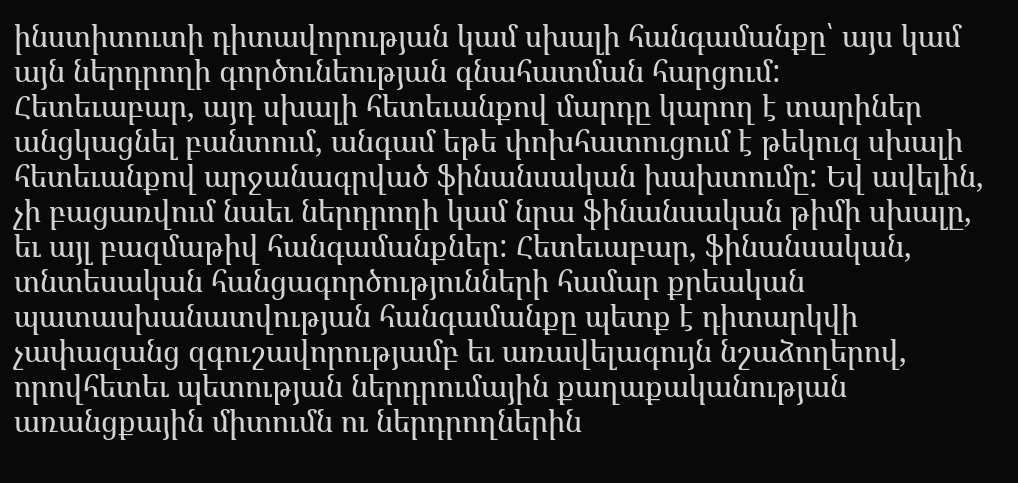ինստիտուտի դիտավորության կամ սխալի հանգամանքը՝ այս կամ այն ներդրողի գործունեության գնահատման հարցում:
Հետեւաբար, այդ սխալի հետեւանքով մարդը կարող է տարիներ անցկացնել բանտում, անգամ եթե փոխհատուցում է թեկուզ սխալի հետեւանքով արջանագրված ֆինանսական խախտումը: Եվ ավելին, չի բացառվում նաեւ ներդրողի կամ նրա ֆինանսական թիմի սխալը, եւ այլ բազմաթիվ հանգամանքներ: Հետեւաբար, ֆինանսական, տնտեսական հանցագործությունների համար քրեական պատասխանատվության հանգամանքը պետք է դիտարկվի չափազանց զգուշավորությամբ եւ առավելագույն նշաձողերով, որովհետեւ պետության ներդրումային քաղաքականության առանցքային միտումն ու ներդրողներին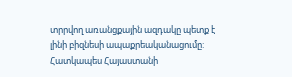տրրվող առանցքային ազդակը պետք է լինի բիզնեսի ապաքրեականացումը: Հատկապես Հայաստանի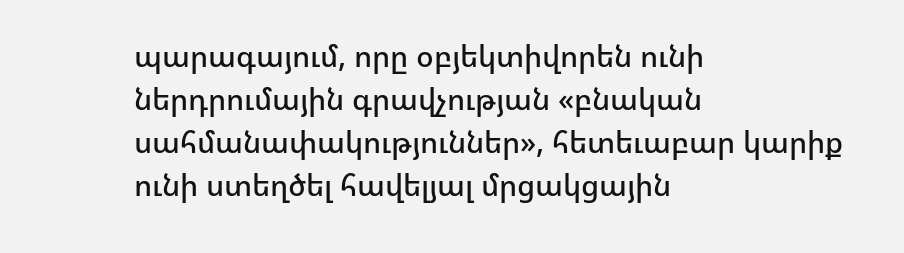պարագայում, որը օբյեկտիվորեն ունի ներդրումային գրավչության «բնական սահմանափակություններ», հետեւաբար կարիք ունի ստեղծել հավելյալ մրցակցային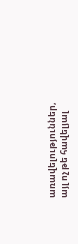առավելություններ, այլ ոչ թե հավելյալ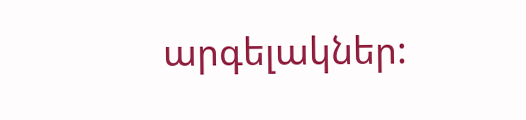արգելակներ: